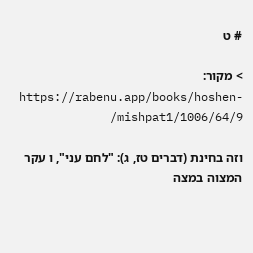# ט

> מקור: https://rabenu.app/books/hoshen-mishpat1/1006/64/9/

וזה בחינת (דברים טז, ג): "לחם עני", ו עקר המצוה במצה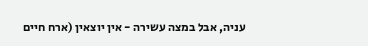עניה, אבל במצה עשירה - אין יוצאין (ארח חיים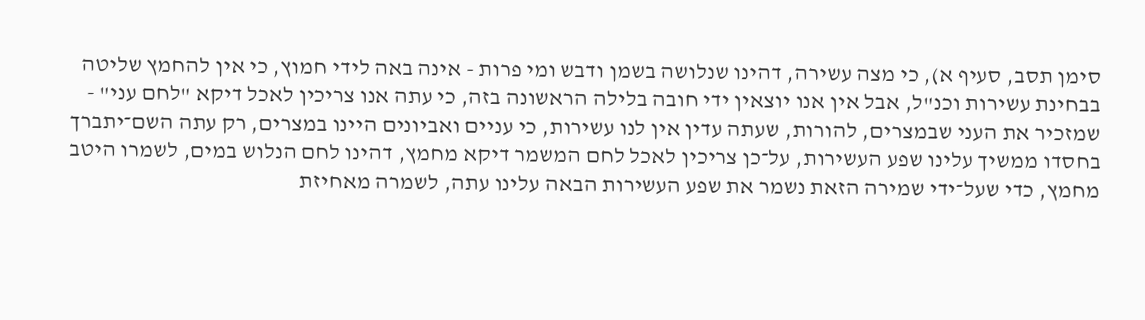סימן תסב, סעיף א), כי מצה עשירה, דהינו שנלושה בשמן ודבש ומי פרות - אינה באה לידי חמוץ, כי אין להחמץ שליטה בבחינת עשירות וכנ"ל, אבל אין אנו יוצאין ידי חובה בלילה הראשונה בזה, כי עתה אנו צריכין לאכל דיקא "לחם עני" - שמזכיר את העני שבמצרים, להורות, שעתה עדין אין לנו עשירות, כי עניים ואביונים היינו במצרים, רק עתה השם־יתברך בחסדו ממשיך עלינו שפע העשירות, על־כן צריכין לאכל לחם המשמר דיקא מחמץ, דהינו לחם הנלוש במים, לשמרו היטב מחמץ, כדי שעל־ידי שמירה הזאת נשמר את שפע העשירות הבאה עלינו עתה, לשמרה מאחיזת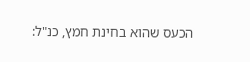הכעס שהוא בחינת חמץ, כנ"ל: